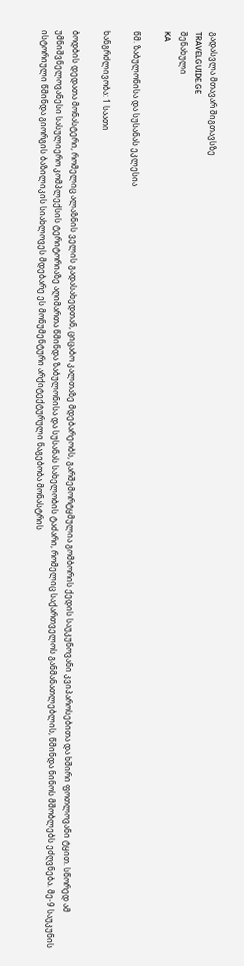გადასვლა მთავარ შიგთავსზე
TRAVELGUIDE.GE
შენახული
KA

წმ. ზაბულონისა და სუსანას ეკლესია

ხანგრძლივობა: 1 საათი

ბოდბის დედათა მონასტერი, რომელიც ალაზნის ველის გადასახედთან, ციცაბო კალთაზე მდებარეობს, გარშემორტყმულია გომბორის ქედის საუკუნოვანი კვიპაროსებითა და ხშირი ფოთლოვანი ტყით. სწორედ ამ უმნიშვნელოვანესი სასულიერო კომპლექსის ტერიტორიაზე აღიმართა წმინდა ზაბულონისა და სუსანას სახელობის ტაძარი, რომელიც საქართველოს განმანათლებლის, წმინდა ნინოს მშობლებს ეძღვნება. მე-9 საუკუნის ისტორიული წმინდა გიორგის ბაზილიკის სიახლოვეს მდებარე ეს მონუმენტური არქიტექტურული ნაგებობა მონასტრის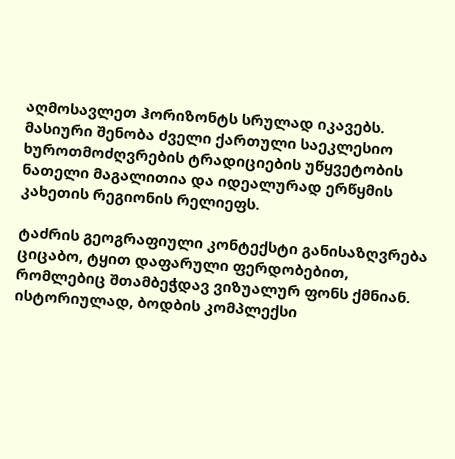აღმოსავლეთ ჰორიზონტს სრულად იკავებს. მასიური შენობა ძველი ქართული საეკლესიო ხუროთმოძღვრების ტრადიციების უწყვეტობის ნათელი მაგალითია და იდეალურად ერწყმის კახეთის რეგიონის რელიეფს.

ტაძრის გეოგრაფიული კონტექსტი განისაზღვრება ციცაბო, ტყით დაფარული ფერდობებით, რომლებიც შთამბეჭდავ ვიზუალურ ფონს ქმნიან. ისტორიულად, ბოდბის კომპლექსი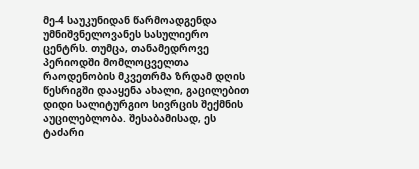მე-4 საუკუნიდან წარმოადგენდა უმნიშვნელოვანეს სასულიერო ცენტრს. თუმცა, თანამედროვე პერიოდში მომლოცველთა რაოდენობის მკვეთრმა ზრდამ დღის წესრიგში დააყენა ახალი, გაცილებით დიდი სალიტურგიო სივრცის შექმნის აუცილებლობა. შესაბამისად, ეს ტაძარი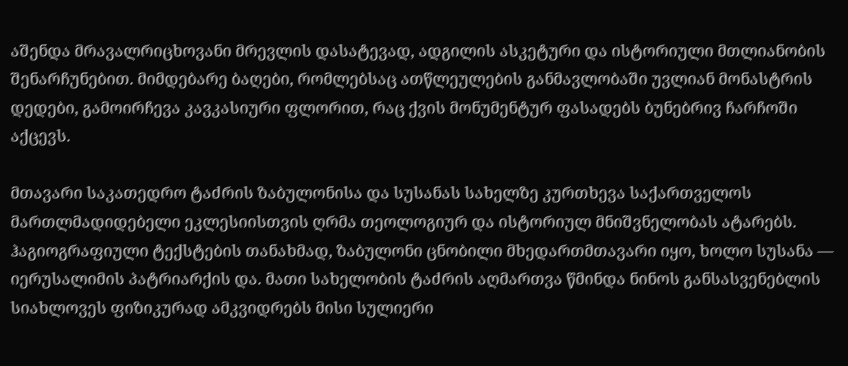აშენდა მრავალრიცხოვანი მრევლის დასატევად, ადგილის ასკეტური და ისტორიული მთლიანობის შენარჩუნებით. მიმდებარე ბაღები, რომლებსაც ათწლეულების განმავლობაში უვლიან მონასტრის დედები, გამოირჩევა კავკასიური ფლორით, რაც ქვის მონუმენტურ ფასადებს ბუნებრივ ჩარჩოში აქცევს.

მთავარი საკათედრო ტაძრის ზაბულონისა და სუსანას სახელზე კურთხევა საქართველოს მართლმადიდებელი ეკლესიისთვის ღრმა თეოლოგიურ და ისტორიულ მნიშვნელობას ატარებს. ჰაგიოგრაფიული ტექსტების თანახმად, ზაბულონი ცნობილი მხედართმთავარი იყო, ხოლო სუსანა — იერუსალიმის პატრიარქის და. მათი სახელობის ტაძრის აღმართვა წმინდა ნინოს განსასვენებლის სიახლოვეს ფიზიკურად ამკვიდრებს მისი სულიერი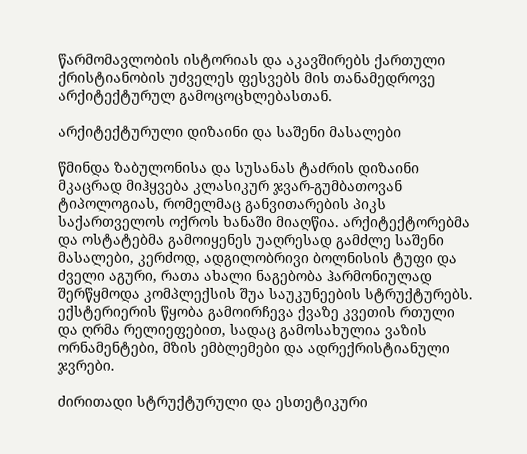წარმომავლობის ისტორიას და აკავშირებს ქართული ქრისტიანობის უძველეს ფესვებს მის თანამედროვე არქიტექტურულ გამოცოცხლებასთან.

არქიტექტურული დიზაინი და საშენი მასალები

წმინდა ზაბულონისა და სუსანას ტაძრის დიზაინი მკაცრად მიჰყვება კლასიკურ ჯვარ-გუმბათოვან ტიპოლოგიას, რომელმაც განვითარების პიკს საქართველოს ოქროს ხანაში მიაღწია. არქიტექტორებმა და ოსტატებმა გამოიყენეს უაღრესად გამძლე საშენი მასალები, კერძოდ, ადგილობრივი ბოლნისის ტუფი და ძველი აგური, რათა ახალი ნაგებობა ჰარმონიულად შერწყმოდა კომპლექსის შუა საუკუნეების სტრუქტურებს. ექსტერიერის წყობა გამოირჩევა ქვაზე კვეთის რთული და ღრმა რელიეფებით, სადაც გამოსახულია ვაზის ორნამენტები, მზის ემბლემები და ადრექრისტიანული ჯვრები.

ძირითადი სტრუქტურული და ესთეტიკური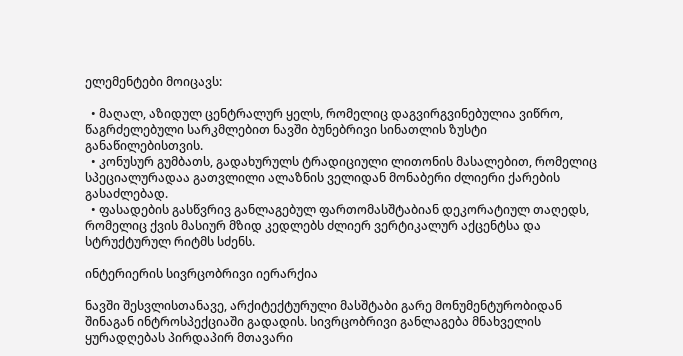ელემენტები მოიცავს:

  • მაღალ, აზიდულ ცენტრალურ ყელს, რომელიც დაგვირგვინებულია ვიწრო, წაგრძელებული სარკმლებით ნავში ბუნებრივი სინათლის ზუსტი განაწილებისთვის.
  • კონუსურ გუმბათს, გადახურულს ტრადიციული ლითონის მასალებით, რომელიც სპეციალურადაა გათვლილი ალაზნის ველიდან მონაბერი ძლიერი ქარების გასაძლებად.
  • ფასადების გასწვრივ განლაგებულ ფართომასშტაბიან დეკორატიულ თაღედს, რომელიც ქვის მასიურ მზიდ კედლებს ძლიერ ვერტიკალურ აქცენტსა და სტრუქტურულ რიტმს სძენს.

ინტერიერის სივრცობრივი იერარქია

ნავში შესვლისთანავე, არქიტექტურული მასშტაბი გარე მონუმენტურობიდან შინაგან ინტროსპექციაში გადადის. სივრცობრივი განლაგება მნახველის ყურადღებას პირდაპირ მთავარი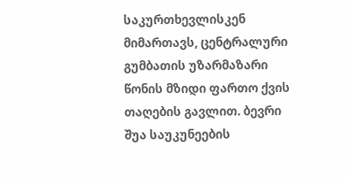საკურთხევლისკენ მიმართავს, ცენტრალური გუმბათის უზარმაზარი წონის მზიდი ფართო ქვის თაღების გავლით. ბევრი შუა საუკუნეების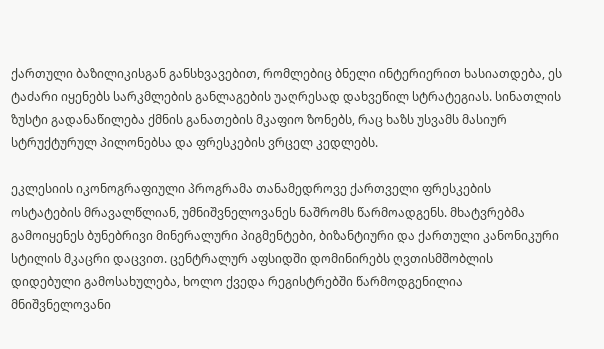ქართული ბაზილიკისგან განსხვავებით, რომლებიც ბნელი ინტერიერით ხასიათდება, ეს ტაძარი იყენებს სარკმლების განლაგების უაღრესად დახვეწილ სტრატეგიას. სინათლის ზუსტი გადანაწილება ქმნის განათების მკაფიო ზონებს, რაც ხაზს უსვამს მასიურ სტრუქტურულ პილონებსა და ფრესკების ვრცელ კედლებს.

ეკლესიის იკონოგრაფიული პროგრამა თანამედროვე ქართველი ფრესკების ოსტატების მრავალწლიან, უმნიშვნელოვანეს ნაშრომს წარმოადგენს. მხატვრებმა გამოიყენეს ბუნებრივი მინერალური პიგმენტები, ბიზანტიური და ქართული კანონიკური სტილის მკაცრი დაცვით. ცენტრალურ აფსიდში დომინირებს ღვთისმშობლის დიდებული გამოსახულება, ხოლო ქვედა რეგისტრებში წარმოდგენილია მნიშვნელოვანი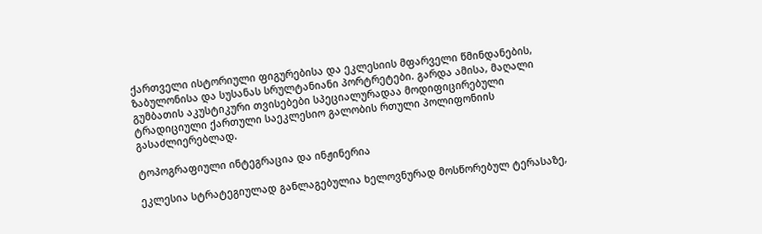ქართველი ისტორიული ფიგურებისა და ეკლესიის მფარველი წმინდანების, ზაბულონისა და სუსანას სრულტანიანი პორტრეტები. გარდა ამისა, მაღალი გუმბათის აკუსტიკური თვისებები სპეციალურადაა მოდიფიცირებული ტრადიციული ქართული საეკლესიო გალობის რთული პოლიფონიის გასაძლიერებლად.

ტოპოგრაფიული ინტეგრაცია და ინჟინერია

ეკლესია სტრატეგიულად განლაგებულია ხელოვნურად მოსწორებულ ტერასაზე,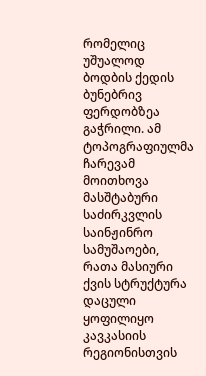რომელიც უშუალოდ ბოდბის ქედის ბუნებრივ ფერდობზეა გაჭრილი. ამ ტოპოგრაფიულმა ჩარევამ მოითხოვა მასშტაბური საძირკვლის საინჟინრო სამუშაოები, რათა მასიური ქვის სტრუქტურა დაცული ყოფილიყო კავკასიის რეგიონისთვის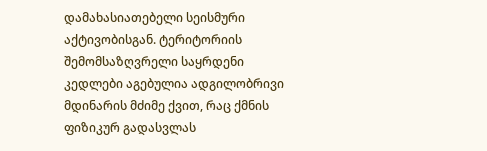დამახასიათებელი სეისმური აქტივობისგან. ტერიტორიის შემომსაზღვრელი საყრდენი კედლები აგებულია ადგილობრივი მდინარის მძიმე ქვით, რაც ქმნის ფიზიკურ გადასვლას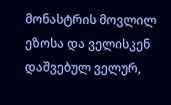მონასტრის მოვლილ ეზოსა და ველისკენ დაშვებულ ველურ,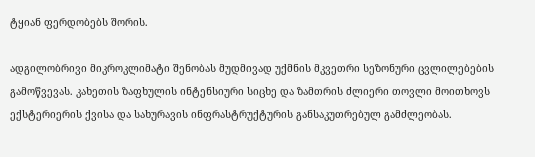ტყიან ფერდობებს შორის.

ადგილობრივი მიკროკლიმატი შენობას მუდმივად უქმნის მკვეთრი სეზონური ცვლილებების გამოწვევას. კახეთის ზაფხულის ინტენსიური სიცხე და ზამთრის ძლიერი თოვლი მოითხოვს ექსტერიერის ქვისა და სახურავის ინფრასტრუქტურის განსაკუთრებულ გამძლეობას.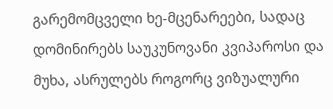გარემომცველი ხე-მცენარეები, სადაც დომინირებს საუკუნოვანი კვიპაროსი და მუხა, ასრულებს როგორც ვიზუალური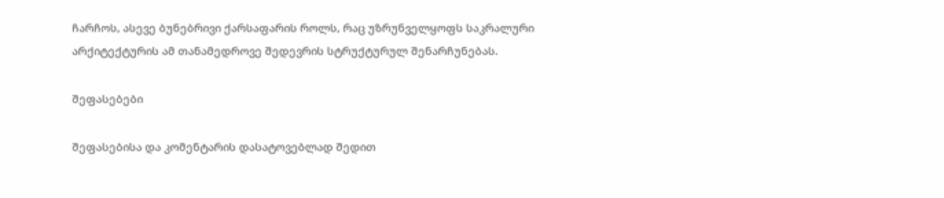ჩარჩოს, ასევე ბუნებრივი ქარსაფარის როლს, რაც უზრუნველყოფს საკრალური არქიტექტურის ამ თანამედროვე შედევრის სტრუქტურულ შენარჩუნებას.

შეფასებები

შეფასებისა და კომენტარის დასატოვებლად შედით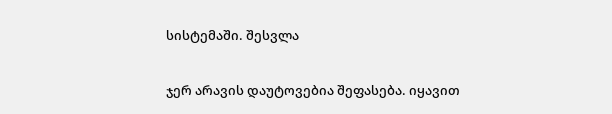სისტემაში. შესვლა

ჯერ არავის დაუტოვებია შეფასება. იყავით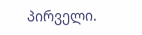პირველი.